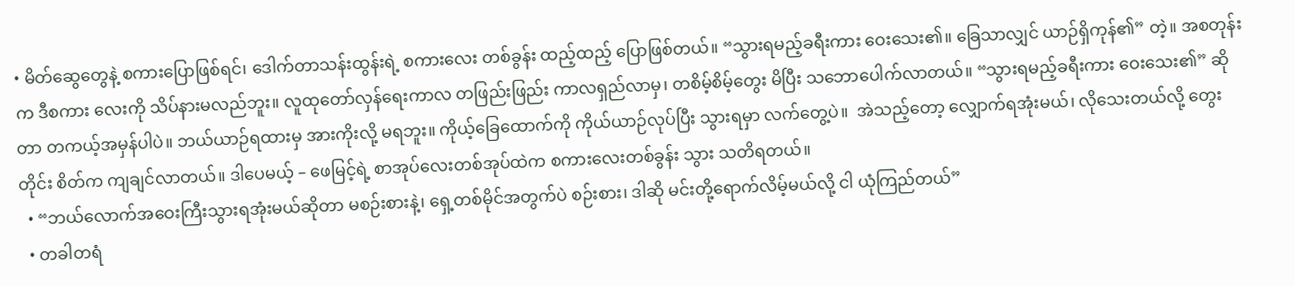• မိတ်ဆွေတွေနဲ့ စကားပြောဖြစ်ရင်၊ ဒေါက်တာသန်းထွန်းရဲ့ စကားလေး တစ်ခွန်း ထည့်ထည့် ပြောဖြစ်တယ်။ “သွားရမည့်ခရီးကား ဝေးသေး၏။ ခြေသာလျှင် ယာဉ်ရှိကုန်၏” တဲ့။ အစတုန်းက ဒီစကား လေးကို သိပ်နားမလည်ဘူး။ လူထုတော်လှန်ရေးကာလ တဖြည်းဖြည်း ကာလရှည်လာမှ၊ တစိမ့်စိမ့်တွေး မိပြီး သဘောပေါက်လာတယ်။ “သွားရမည့်ခရီးကား ဝေးသေး၏” ဆိုတာ တကယ့်အမှန်ပါပဲ။ ဘယ်ယာဉ်ရထားမှ အားကိုးလို့ မရဘူး။ ကိုယ့်ခြေထောက်ကို ကိုယ်ယာဉ်လုပ်ပြီး သွားရမှာ လက်တွေ့ပဲ။  အဲသည့်တော့ လျှောက်ရအုံးမယ်၊ လိုသေးတယ်လို့ တွေးတိုင်း စိတ်က ကျချင်လာတယ်။ ဒါပေမယ့် – ဖေမြင့်ရဲ့ စာအုပ်လေးတစ်အုပ်ထဲက စကားလေးတစ်ခွန်း သွား သတိရတယ်။
  • “ဘယ်လောက်အဝေးကြီးသွားရအုံးမယ်ဆိုတာ မစဉ်းစားနဲ့၊ ရှေ့တစ်မိုင်အတွက်ပဲ စဉ်းစား၊ ဒါဆို မင်းတို့ရောက်လိမ့်မယ်လို့ ငါ ယုံကြည်တယ်”
  • တခါတရံ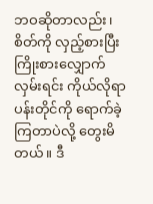ဘဝဆိုတာလည်း၊ စိတ်ကို လှည့်စားပြီး ကြိုးစားလျှောက်လှမ်းရင်း ကိုယ်လိုရာ ပန်းတိုင်ကို ရောက်ခဲ့ကြတာပဲလို့ တွေးမိတယ်။ ဒီ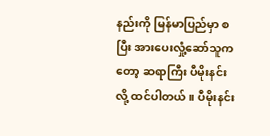နည်းကို မြန်မာပြည်မှာ စပြီး အားပေးလှုံ့ဆော်သူကတော့ ဆရာကြီး ပီမိုးနင်း လို့ ထင်ပါတယ်။ ပီမိုးနင်း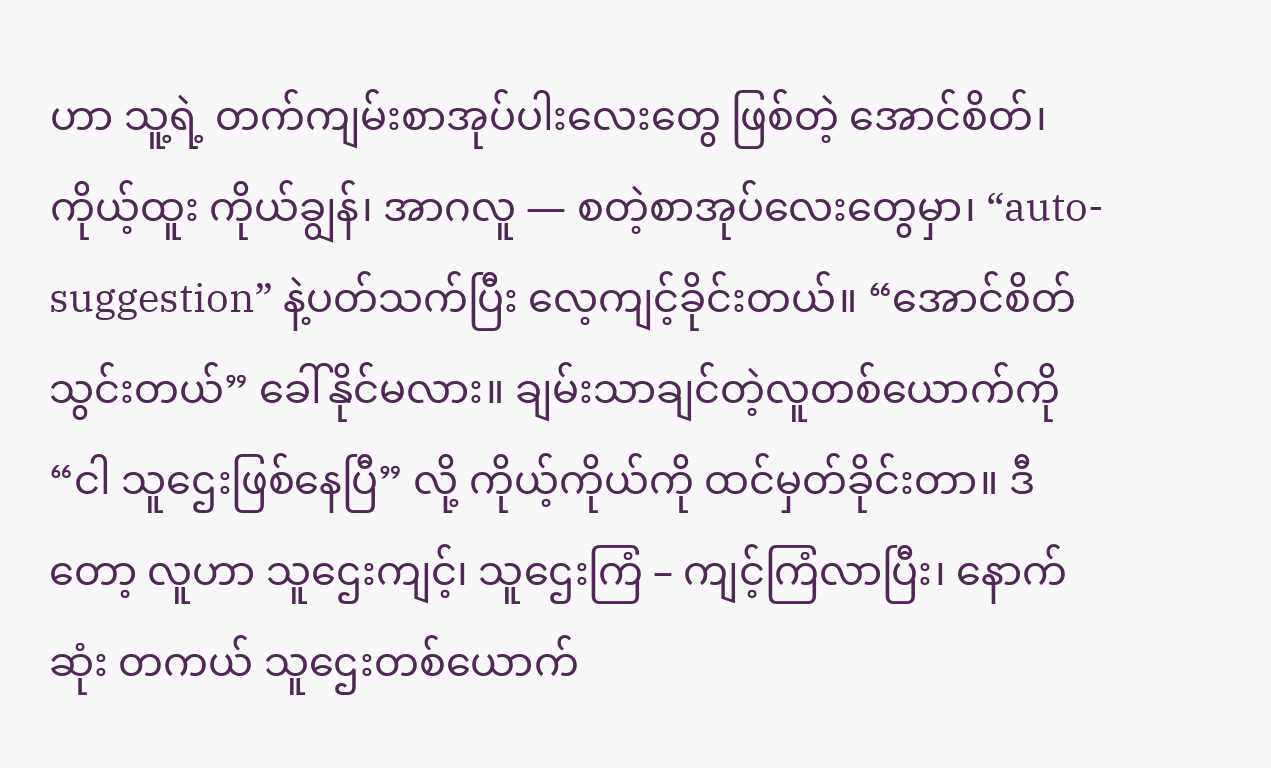ဟာ သူ့ရဲ့ တက်ကျမ်းစာအုပ်ပါးလေးတွေ ဖြစ်တဲ့ အောင်စိတ်၊ ကိုယ့်ထူး ကိုယ်ချွန်၊ အာဂလူ — စတဲ့စာအုပ်လေးတွေမှာ၊ “auto-suggestion” နဲ့ပတ်သက်ပြီး လေ့ကျင့်ခိုင်းတယ်။ “အောင်စိတ်သွင်းတယ်” ခေါ်နိုင်မလား။ ချမ်းသာချင်တဲ့လူတစ်ယောက်ကို “ငါ သူဌေးဖြစ်နေပြီ” လို့ ကိုယ့်ကိုယ်ကို ထင်မှတ်ခိုင်းတာ။ ဒီတော့ လူဟာ သူဌေးကျင့်၊ သူဌေးကြံ – ကျင့်ကြံလာပြီး၊ နောက်ဆုံး တကယ် သူဌေးတစ်ယောက်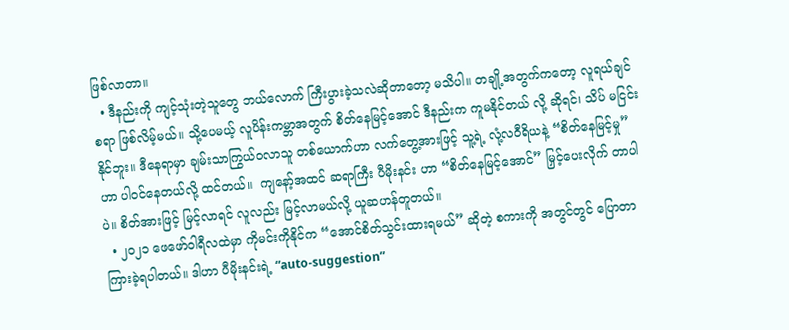ဖြစ်လာတာ။
  • ဒီနည်းကို ကျင့်သုံးတဲ့သူတွေ ဘယ်လောက် ကြီးပွားခဲ့သလဲဆိုတာတော့ မသိပါ။ တချို့အတွက်ကတော့ လူရယ်ချင်စရာ ဖြစ်လိမ့်မယ်။ သို့ပေမယ့် လူပိန်းကမ္ဘာအတွက် စိတ်နေမြင့်အောင် ဒီနည်းက ကူမနိုင်တယ် လို့ ဆိုရင်၊ သိပ် မငြင်းနိုင်ဘူး။ ဒီနေရာမှာ ချမ်းသာကြွယ်ဝလာသူ တစ်ယောက်ဟာ လက်တွေ့အားဖြင့် သူ့ရဲ့ လုံ့လဝီရိယနဲ့ “စိတ်နေမြင့်မှု” ဟာ ပါဝင်နေတယ်လို့ ထင်တယ်။  ကျနော့်အထင် ဆရာကြီး ပီမိုးနင်း ဟာ “စိတ်နေမြင့်အောင်” မြှင့်ပေးလိုက် တာပါပဲ။ စိတ်အားဖြင့် မြင့်လာရင် လူလည်း မြင့်လာမယ်လို့ ယူဆဟန်တူတယ်။
  • ၂၀၂၁ ဖေဖော်ဝါရီလထဲမှာ ကိုမင်းကိုနိုင်က “အောင်စိတ်သွင်းထားရမယ်” ဆိုတဲ့ စကားကို အတွင်တွင် ပြောတာ ကြားခဲ့ရပါတယ်။ ဒါဟာ ပီမိုးနင်းရဲ့ “auto-suggestion”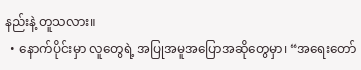နည်းနဲ့ တူသလား။
  • နောက်ပိုင်းမှာ လူတွေရဲ့ အပြုအမူအပြောအဆိုတွေမှာ၊ “အရေးတော်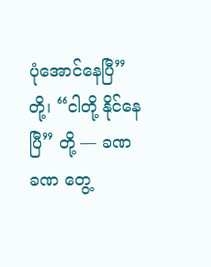ပုံအောင်နေပြီ” တို့၊ “ငါတို့ နိုင်နေပြီ” တို့ — ခဏ ခဏ တွေ့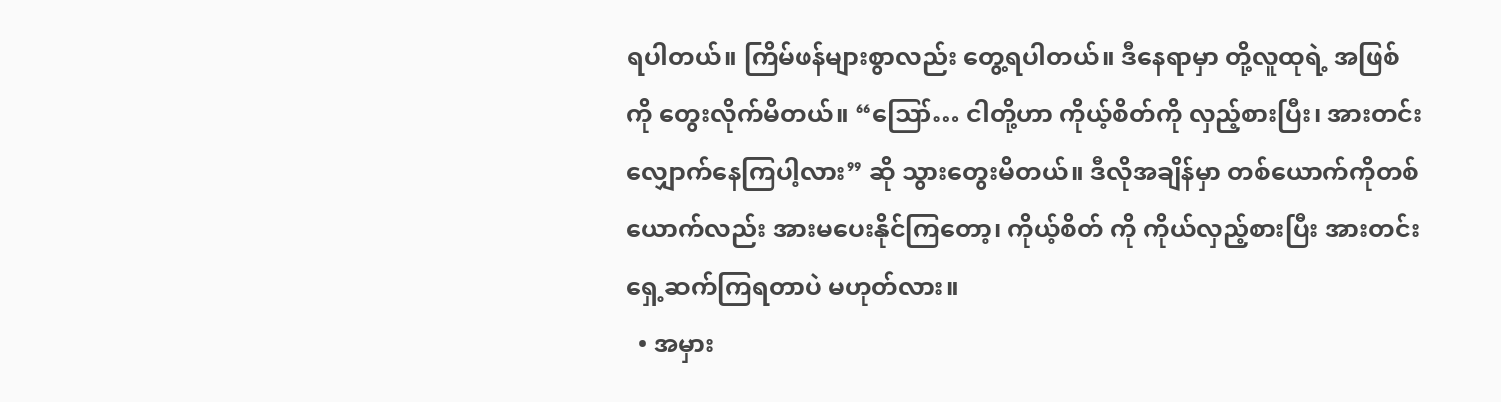ရပါတယ်။ ကြိမ်ဖန်များစွာလည်း တွေ့ရပါတယ်။ ဒီနေရာမှာ တို့လူထုရဲ့ အဖြစ်ကို တွေးလိုက်မိတယ်။ “ဪ… ငါတို့ဟာ ကိုယ့်စိတ်ကို လှည့်စားပြီး၊ အားတင်းလျှောက်နေကြပါ့လား” ဆို သွားတွေးမိတယ်။ ဒီလိုအချိန်မှာ တစ်ယောက်ကိုတစ်ယောက်လည်း အားမပေးနိုင်ကြတော့၊ ကိုယ့်စိတ် ကို ကိုယ်လှည့်စားပြီး အားတင်းရှေ့ဆက်ကြရတာပဲ မဟုတ်လား။
  • အမှား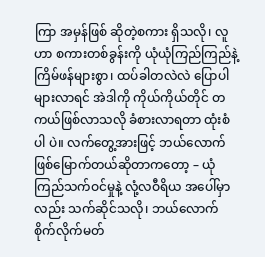ကြာ အမှန်ဖြစ် ဆိုတဲ့စကား ရှိသလို၊ လူဟာ စကားတစ်ခွန်းကို ယုံယုံကြည်ကြည်နဲ့ ကြိမ်ဖန်များစွာ၊ ထပ်ခါတလဲလဲ ပြောပါများလာရင် အဲဒါကို ကိုယ်ကိုယ်တိုင် တကယ်ဖြစ်လာသလို ခံစားလာရတာ ထုံးစံပါ ပဲ။ လက်တွေ့အားဖြင့် ဘယ်လောက်ဖြစ်မြောက်တယ်ဆိုတာကတော့ – ယုံကြည်သက်ဝင်မှုနဲ့ လုံ့လဝီရိယ အပေါ်မှာလည်း သက်ဆိုင်သလို၊ ဘယ်လောက်စိုက်လိုက်မတ်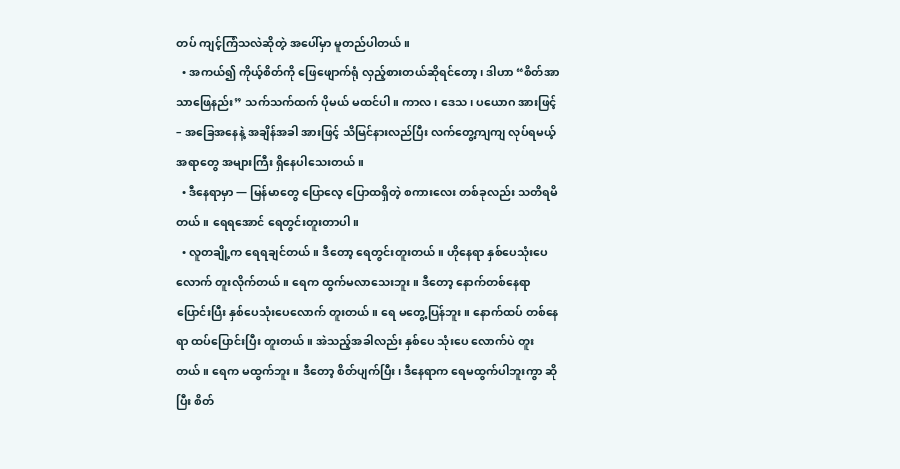တပ် ကျင့်ကြံသလဲဆိုတဲ့ အပေါ်မှာ မူတည်ပါတယ်။
  • အကယ်၍ ကိုယ့်စိတ်ကို ဖြေဖျောက်ရုံ လှည့်စားတယ်ဆိုရင်တော့၊ ဒါဟာ “စိတ်အာသာဖြေနည်း” သက်သက်ထက် ပိုမယ် မထင်ပါ။ ကာလ၊ ဒေသ၊ ပယောဂ အားဖြင့် – အခြေအနေနဲ့ အချိန်အခါ အားဖြင့် သိမြင်နားလည်ပြီး လက်တွေ့ကျကျ လုပ်ရမယ့်အရာတွေ အများကြီး ရှိနေပါသေးတယ်။
  • ဒီနေရာမှာ — မြန်မာတွေ ပြောလေ့ ပြောထရှိတဲ့ စကားလေး တစ်ခုလည်း သတိရမိတယ်။ ရေရအောင် ရေတွင်းတူးတာပါ။
  • လူတချို့က ရေရချင်တယ်။ ဒီတော့ ရေတွင်းတူးတယ်။ ဟိုနေရာ နှစ်ပေသုံးပေလောက် တူးလိုက်တယ်။ ရေက ထွက်မလာသေးဘူး။ ဒီတော့ နောက်တစ်နေရာ ပြောင်းပြီး နှစ်ပေသုံးပေလောက် တူးတယ်။ ရေ မတွေ့ပြန်ဘူး။ နောက်ထပ် တစ်နေရာ ထပ်ပြောင်းပြီး တူးတယ်။ အဲသည့်အခါလည်း နှစ်ပေ သုံးပေ လောက်ပဲ တူးတယ်။ ရေက မထွက်ဘူး။ ဒီတော့ စိတ်ပျက်ပြီး၊ ဒီနေရာက ရေမထွက်ပါဘူးကွာ ဆိုပြီး စိတ်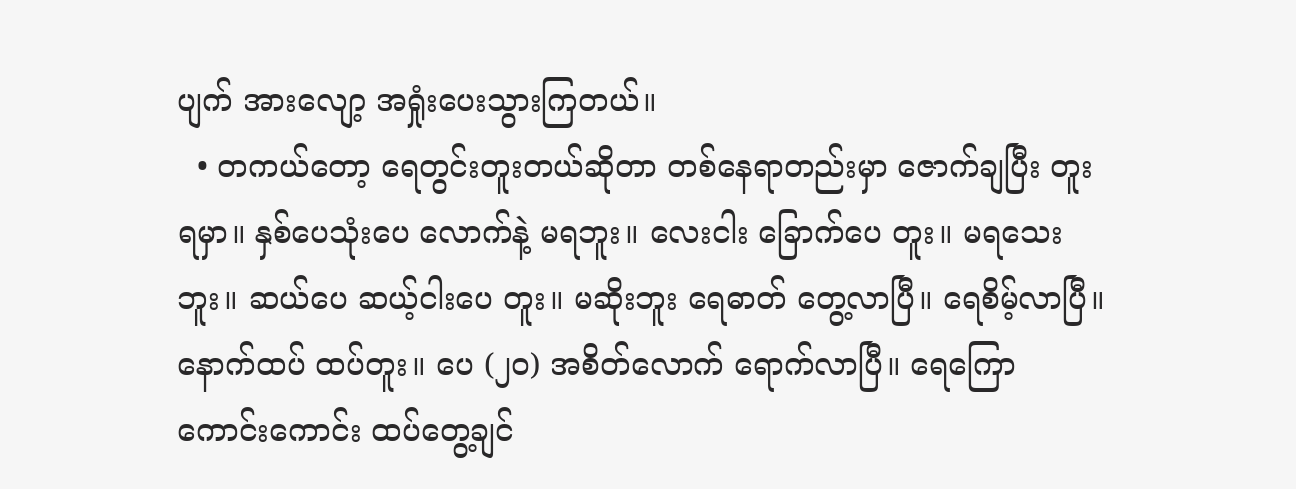ပျက် အားလျော့ အရှုံးပေးသွားကြတယ်။
  • တကယ်တော့ ရေတွင်းတူးတယ်ဆိုတာ တစ်နေရာတည်းမှာ ဇောက်ချပြီး တူးရမှာ။ နှစ်ပေသုံးပေ လောက်နဲ့ မရဘူး။ လေးငါး ခြောက်ပေ တူး။ မရသေးဘူး။ ဆယ်ပေ ဆယ့်ငါးပေ တူး။ မဆိုးဘူး ရေဓာတ် တွေ့လာပြီ။ ရေစိမ့်လာပြီ။ နောက်ထပ် ထပ်တူး။ ပေ (၂၀) အစိတ်လောက် ရောက်လာပြီ။ ရေကြော ကောင်းကောင်း ထပ်တွေ့ချင်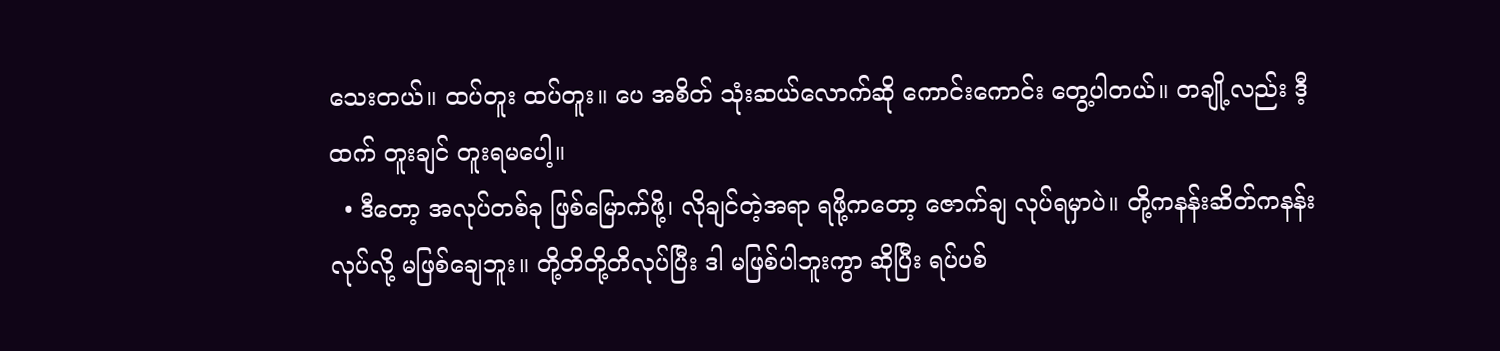သေးတယ်။ ထပ်တူး ထပ်တူး။ ပေ အစိတ် သုံးဆယ်လောက်ဆို ကောင်းကောင်း တွေ့ပါတယ်။ တချို့လည်း ဒီ့ထက် တူးချင် တူးရမပေါ့။
  • ဒီတော့ အလုပ်တစ်ခု ဖြစ်မြောက်ဖို့၊ လိုချင်တဲ့အရာ ရဖို့ကတော့ ဇောက်ချ လုပ်ရမှာပဲ။ တို့ကနန်းဆိတ်ကနန်းလုပ်လို့ မဖြစ်ချေဘူး။ တို့တိတို့တိလုပ်ပြီး ဒါ မဖြစ်ပါဘူးကွာ ဆိုပြီး ရပ်ပစ်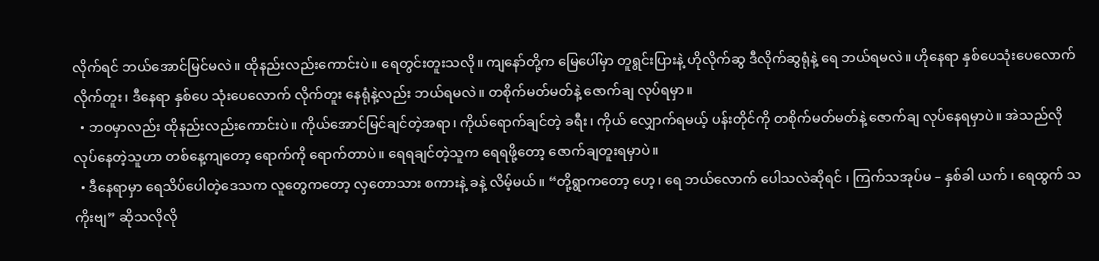လိုက်ရင် ဘယ်အောင်မြင်မလဲ။ ထိုနည်းလည်းကောင်းပဲ။ ရေတွင်းတူးသလို။ ကျနော်တို့က မြေပေါ်မှာ တူရွင်းပြားနဲ့ ဟိုလိုက်ဆွ ဒီလိုက်ဆွရုံနဲ့ ရေ ဘယ်ရမလဲ။ ဟိုနေရာ နှစ်ပေသုံးပေလောက် လိုက်တူး၊ ဒီနေရာ နှစ်ပေ သုံးပေလောက် လိုက်တူး နေရုံနဲ့လည်း ဘယ်ရမလဲ။ တစိုက်မတ်မတ်နဲ့ ဇောက်ချ လုပ်ရမှာ။
  • ဘဝမှာလည်း ထိုနည်းလည်းကောင်းပဲ။ ကိုယ်အောင်မြင်ချင်တဲ့အရာ၊ ကိုယ်ရောက်ချင်တဲ့ ခရီး၊ ကိုယ် လျှောက်ရမယ့် ပန်းတိုင်ကို တစိုက်မတ်မတ်နဲ့ ဇောက်ချ လုပ်နေရမှာပဲ။ အဲသည်လို လုပ်နေတဲ့သူဟာ တစ်နေ့ကျတော့ ရောက်ကို ရောက်တာပဲ။ ရေရချင်တဲ့သူက ရေရဖို့တော့ ဇောက်ချတူးရမှာပဲ။
  • ဒီနေရာမှာ ရေသိပ်ပေါတဲ့ဒေသက လူတွေကတော့ လှတောသား စကားနဲ့ ခနဲ့ လိမ့်မယ်။ “တို့ရွာကတော့ ဟေ့၊ ရေ ဘယ်လောက် ပေါသလဲဆိုရင် ၊ ကြက်သအုပ်မ – နှစ်ခါ ယက် ၊ ရေထွက် သကိုးဗျ” ဆိုသလိုလို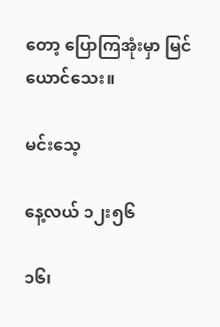တော့ ပြောကြအုံးမှာ မြင်ယောင်သေး။

မင်းသေ့

နေ့လယ် ၁၂း၅၆

၁၆၊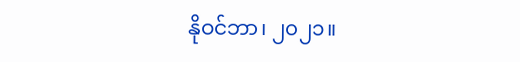နိုဝင်ဘာ၊ ၂၀၂၁။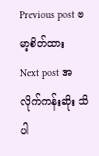Previous post ဗမာ့စိတ်ထား
Next post အလိုက်ကန်းဆိုး သိပါ